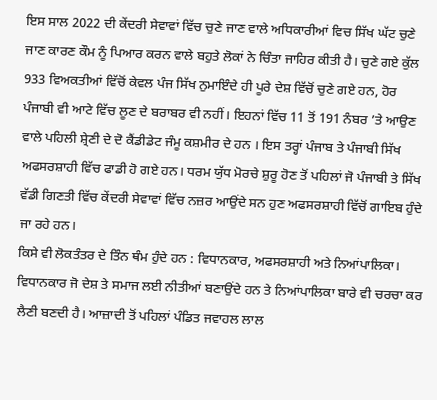ਇਸ ਸਾਲ 2022 ਦੀ ਕੇਂਦਰੀ ਸੇਵਾਵਾਂ ਵਿੱਚ ਚੁਣੇ ਜਾਣ ਵਾਲੇ ਅਧਿਕਾਰੀਆਂ ਵਿਚ ਸਿੱਖ ਘੱਟ ਚੁਣੇ ਜਾਣ ਕਾਰਣ ਕੌਮ ਨੂੰ ਪਿਆਰ ਕਰਨ ਵਾਲੇ ਬਹੁਤੇ ਲੋਕਾਂ ਨੇ ਚਿੰਤਾ ਜਾਹਿਰ ਕੀਤੀ ਹੈ। ਚੁਣੇ ਗਏ ਕੁੱਲ 933 ਵਿਅਕਤੀਆਂ ਵਿੱਚੋਂ ਕੇਵਲ ਪੰਜ ਸਿੱਖ ਨੁਮਾਇੰਦੇ ਹੀ ਪੂਰੇ ਦੇਸ਼ ਵਿੱਚੋਂ ਚੁਣੇ ਗਏ ਹਨ, ਹੋਰ ਪੰਜਾਬੀ ਵੀ ਆਟੇ ਵਿੱਚ ਲੂਣ ਦੇ ਬਰਾਬਰ ਵੀ ਨਹੀਂ। ਇਹਨਾਂ ਵਿੱਚ 11 ਤੋਂ 191 ਨੰਬਰ ’ਤੇ ਆਉਣ ਵਾਲੇ ਪਹਿਲੀ ਸ਼੍ਰੇਣੀ ਦੇ ਦੋ ਕੈਂਡੀਡੇਟ ਜੰਮੂ ਕਸ਼ਮੀਰ ਦੇ ਹਨ । ਇਸ ਤਰ੍ਹਾਂ ਪੰਜਾਬ ਤੇ ਪੰਜਾਬੀ ਸਿੱਖ ਅਫਸਰਸ਼ਾਹੀ ਵਿੱਚ ਫਾਡੀ ਹੋ ਗਏ ਹਨ। ਧਰਮ ਯੁੱਧ ਮੋਰਚੇ ਸ਼ੁਰੂ ਹੋਣ ਤੋਂ ਪਹਿਲਾਂ ਜੋ ਪੰਜਾਬੀ ਤੇ ਸਿੱਖ ਵੱਡੀ ਗਿਣਤੀ ਵਿੱਚ ਕੇਂਦਰੀ ਸੇਵਾਵਾਂ ਵਿੱਚ ਨਜ਼ਰ ਆਉਂਦੇ ਸਨ ਹੁਣ ਅਫਸਰਸ਼ਾਹੀ ਵਿੱਚੋਂ ਗਾਇਬ ਹੁੰਦੇ ਜਾ ਰਹੇ ਹਨ।
ਕਿਸੇ ਵੀ ਲੋਕਤੰਤਰ ਦੇ ਤਿੰਨ ਥੰਮ ਹੁੰਦੇ ਹਨ : ਵਿਧਾਨਕਾਰ, ਅਫਸਰਸ਼ਾਹੀ ਅਤੇ ਨਿਆਂਪਾਲਿਕਾ। ਵਿਧਾਨਕਾਰ ਜੋ ਦੇਸ਼ ਤੇ ਸਮਾਜ ਲਈ ਨੀਤੀਆਂ ਬਣਾਉਂਦੇ ਹਨ ਤੇ ਨਿਆਂਪਾਲਿਕਾ ਬਾਰੇ ਵੀ ਚਰਚਾ ਕਰ ਲੈਣੀ ਬਣਦੀ ਹੈ। ਆਜ਼ਾਦੀ ਤੋਂ ਪਹਿਲਾਂ ਪੰਡਿਤ ਜਵਾਹਲ ਲਾਲ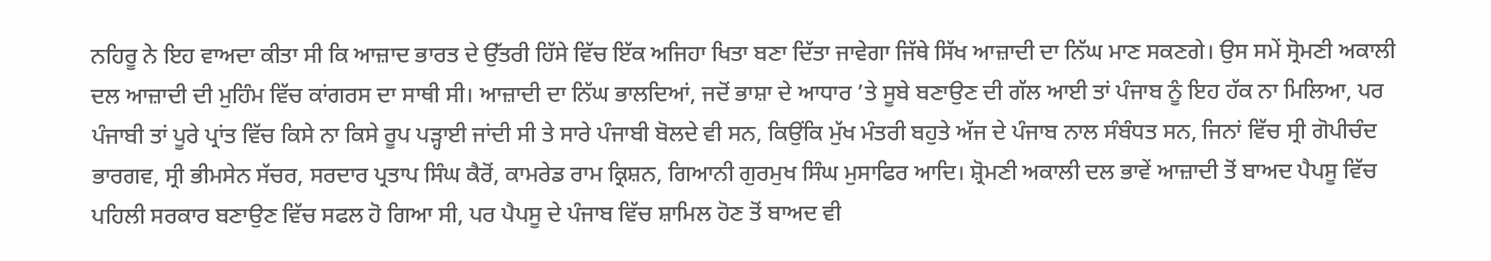ਨਹਿਰੂ ਨੇ ਇਹ ਵਾਅਦਾ ਕੀਤਾ ਸੀ ਕਿ ਆਜ਼ਾਦ ਭਾਰਤ ਦੇ ਉੱਤਰੀ ਹਿੱਸੇ ਵਿੱਚ ਇੱਕ ਅਜਿਹਾ ਖਿਤਾ ਬਣਾ ਦਿੱਤਾ ਜਾਵੇਗਾ ਜਿੱਥੇ ਸਿੱਖ ਆਜ਼ਾਦੀ ਦਾ ਨਿੱਘ ਮਾਣ ਸਕਣਗੇ। ਉਸ ਸਮੇਂ ਸ੍ਰੋਮਣੀ ਅਕਾਲੀ ਦਲ ਆਜ਼ਾਦੀ ਦੀ ਮੁਹਿੰਮ ਵਿੱਚ ਕਾਂਗਰਸ ਦਾ ਸਾਥੀ ਸੀ। ਆਜ਼ਾਦੀ ਦਾ ਨਿੱਘ ਭਾਲਦਿਆਂ, ਜਦੋਂ ਭਾਸ਼ਾ ਦੇ ਆਧਾਰ ’ਤੇ ਸੂਬੇ ਬਣਾਉਣ ਦੀ ਗੱਲ ਆਈ ਤਾਂ ਪੰਜਾਬ ਨੂੰ ਇਹ ਹੱਕ ਨਾ ਮਿਲਿਆ, ਪਰ ਪੰਜਾਬੀ ਤਾਂ ਪੂਰੇ ਪ੍ਰਾਂਤ ਵਿੱਚ ਕਿਸੇ ਨਾ ਕਿਸੇ ਰੂਪ ਪੜ੍ਹਾਈ ਜਾਂਦੀ ਸੀ ਤੇ ਸਾਰੇ ਪੰਜਾਬੀ ਬੋਲਦੇ ਵੀ ਸਨ, ਕਿਉਂਕਿ ਮੁੱਖ ਮੰਤਰੀ ਬਹੁਤੇ ਅੱਜ ਦੇ ਪੰਜਾਬ ਨਾਲ ਸੰਬੰਧਤ ਸਨ, ਜਿਨਾਂ ਵਿੱਚ ਸ੍ਰੀ ਗੋਪੀਚੰਦ ਭਾਰਗਵ, ਸ੍ਰੀ ਭੀਮਸੇਨ ਸੱਚਰ, ਸਰਦਾਰ ਪ੍ਰਤਾਪ ਸਿੰਘ ਕੈਰੋਂ, ਕਾਮਰੇਡ ਰਾਮ ਕ੍ਰਿਸ਼ਨ, ਗਿਆਨੀ ਗੁਰਮੁਖ ਸਿੰਘ ਮੁਸਾਫਿਰ ਆਦਿ। ਸ਼੍ਰੋਮਣੀ ਅਕਾਲੀ ਦਲ ਭਾਵੇਂ ਆਜ਼ਾਦੀ ਤੋਂ ਬਾਅਦ ਪੈਪਸੂ ਵਿੱਚ ਪਹਿਲੀ ਸਰਕਾਰ ਬਣਾਉਣ ਵਿੱਚ ਸਫਲ ਹੋ ਗਿਆ ਸੀ, ਪਰ ਪੈਪਸੂ ਦੇ ਪੰਜਾਬ ਵਿੱਚ ਸ਼ਾਮਿਲ ਹੋਣ ਤੋਂ ਬਾਅਦ ਵੀ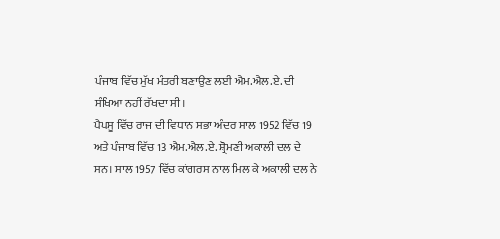ਪੰਜਾਬ ਵਿੱਚ ਮੁੱਖ ਮੰਤਰੀ ਬਣਾਉਣ ਲਈ ਐਮ.ਐਲ.ਏ. ਦੀ ਸੰਖਿਆ ਨਹੀਂ ਰੱਖਦਾ ਸੀ।
ਪੈਪਸੂ ਵਿੱਚ ਰਾਜ ਦੀ ਵਿਧਾਨ ਸਭਾ ਅੰਦਰ ਸਾਲ 1952 ਵਿੱਚ 19 ਅਤੇ ਪੰਜਾਬ ਵਿੱਚ 13 ਐਮ.ਐਲ.ਏ. ਸ਼੍ਰੋਮਣੀ ਅਕਾਲੀ ਦਲ ਦੇ ਸਨ। ਸਾਲ 1957 ਵਿੱਚ ਕਾਂਗਰਸ ਨਾਲ ਮਿਲ ਕੇ ਅਕਾਲੀ ਦਲ ਨੇ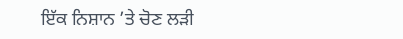ਇੱਕ ਨਿਸ਼ਾਨ ’ਤੇ ਚੋਣ ਲੜੀ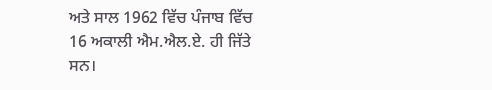ਅਤੇ ਸਾਲ 1962 ਵਿੱਚ ਪੰਜਾਬ ਵਿੱਚ 16 ਅਕਾਲੀ ਐਮ.ਐਲ.ਏ. ਹੀ ਜਿੱਤੇ ਸਨ।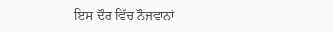ਇਸ ਦੌਰ ਵਿੱਚ ਨੌਜਵਾਨਾਂ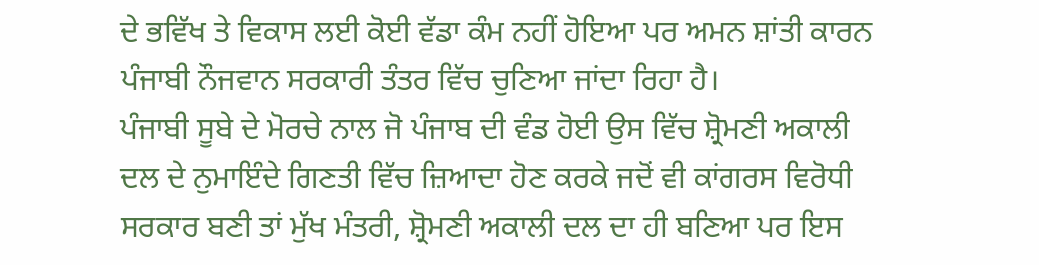ਦੇ ਭਵਿੱਖ ਤੇ ਵਿਕਾਸ ਲਈ ਕੋਈ ਵੱਡਾ ਕੰਮ ਨਹੀਂ ਹੋਇਆ ਪਰ ਅਮਨ ਸ਼ਾਂਤੀ ਕਾਰਨ ਪੰਜਾਬੀ ਨੌਜਵਾਨ ਸਰਕਾਰੀ ਤੰਤਰ ਵਿੱਚ ਚੁਣਿਆ ਜਾਂਦਾ ਰਿਹਾ ਹੈ।
ਪੰਜਾਬੀ ਸੂਬੇ ਦੇ ਮੋਰਚੇ ਨਾਲ ਜੋ ਪੰਜਾਬ ਦੀ ਵੰਡ ਹੋਈ ਉਸ ਵਿੱਚ ਸ਼੍ਰੋਮਣੀ ਅਕਾਲੀ ਦਲ ਦੇ ਨੁਮਾਇੰਦੇ ਗਿਣਤੀ ਵਿੱਚ ਜ਼ਿਆਦਾ ਹੋਣ ਕਰਕੇ ਜਦੋਂ ਵੀ ਕਾਂਗਰਸ ਵਿਰੋਧੀ ਸਰਕਾਰ ਬਣੀ ਤਾਂ ਮੁੱਖ ਮੰਤਰੀ, ਸ਼੍ਰੋਮਣੀ ਅਕਾਲੀ ਦਲ ਦਾ ਹੀ ਬਣਿਆ ਪਰ ਇਸ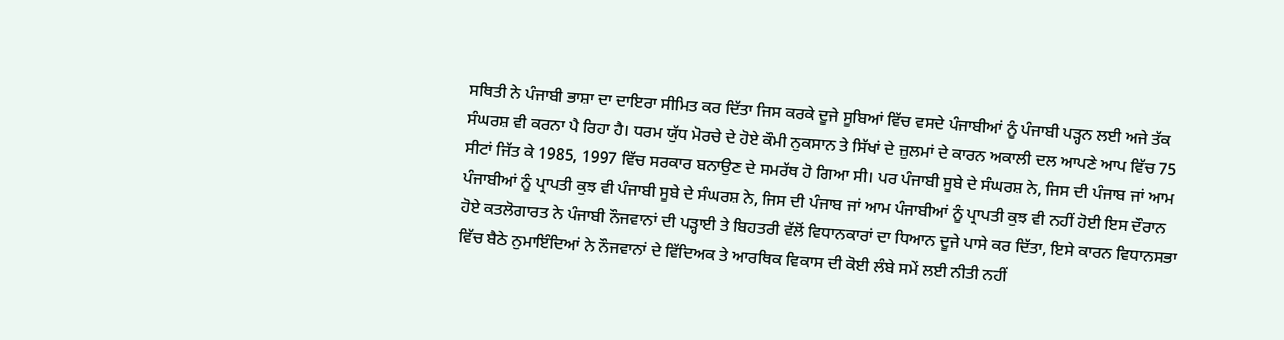ਸਥਿਤੀ ਨੇ ਪੰਜਾਬੀ ਭਾਸ਼ਾ ਦਾ ਦਾਇਰਾ ਸੀਮਿਤ ਕਰ ਦਿੱਤਾ ਜਿਸ ਕਰਕੇ ਦੂਜੇ ਸੂਬਿਆਂ ਵਿੱਚ ਵਸਦੇ ਪੰਜਾਬੀਆਂ ਨੂੰ ਪੰਜਾਬੀ ਪੜ੍ਹਨ ਲਈ ਅਜੇ ਤੱਕ ਸੰਘਰਸ਼ ਵੀ ਕਰਨਾ ਪੈ ਰਿਹਾ ਹੈ। ਧਰਮ ਯੁੱਧ ਮੋਰਚੇ ਦੇ ਹੋਏ ਕੌਮੀ ਨੁਕਸਾਨ ਤੇ ਸਿੱਖਾਂ ਦੇ ਜ਼ੁਲਮਾਂ ਦੇ ਕਾਰਨ ਅਕਾਲੀ ਦਲ ਆਪਣੇ ਆਪ ਵਿੱਚ 75 ਸੀਟਾਂ ਜਿੱਤ ਕੇ 1985, 1997 ਵਿੱਚ ਸਰਕਾਰ ਬਨਾਉਣ ਦੇ ਸਮਰੱਥ ਹੋ ਗਿਆ ਸੀ। ਪਰ ਪੰਜਾਬੀ ਸੂਬੇ ਦੇ ਸੰਘਰਸ਼ ਨੇ, ਜਿਸ ਦੀ ਪੰਜਾਬ ਜਾਂ ਆਮ ਪੰਜਾਬੀਆਂ ਨੂੰ ਪ੍ਰਾਪਤੀ ਕੁਝ ਵੀ ਪੰਜਾਬੀ ਸੂਬੇ ਦੇ ਸੰਘਰਸ਼ ਨੇ, ਜਿਸ ਦੀ ਪੰਜਾਬ ਜਾਂ ਆਮ ਪੰਜਾਬੀਆਂ ਨੂੰ ਪ੍ਰਾਪਤੀ ਕੁਝ ਵੀ ਨਹੀਂ ਹੋਈ ਇਸ ਦੌਰਾਨ ਹੋਏ ਕਤਲੋਗਾਰਤ ਨੇ ਪੰਜਾਬੀ ਨੌਜਵਾਨਾਂ ਦੀ ਪੜ੍ਹਾਈ ਤੇ ਬਿਹਤਰੀ ਵੱਲੋਂ ਵਿਧਾਨਕਾਰਾਂ ਦਾ ਧਿਆਨ ਦੂਜੇ ਪਾਸੇ ਕਰ ਦਿੱਤਾ, ਇਸੇ ਕਾਰਨ ਵਿਧਾਨਸਭਾ ਵਿੱਚ ਬੈਠੇ ਨੁਮਾਇੰਦਿਆਂ ਨੇ ਨੌਜਵਾਨਾਂ ਦੇ ਵਿੱਦਿਅਕ ਤੇ ਆਰਥਿਕ ਵਿਕਾਸ ਦੀ ਕੋਈ ਲੰਬੇ ਸਮੇਂ ਲਈ ਨੀਤੀ ਨਹੀਂ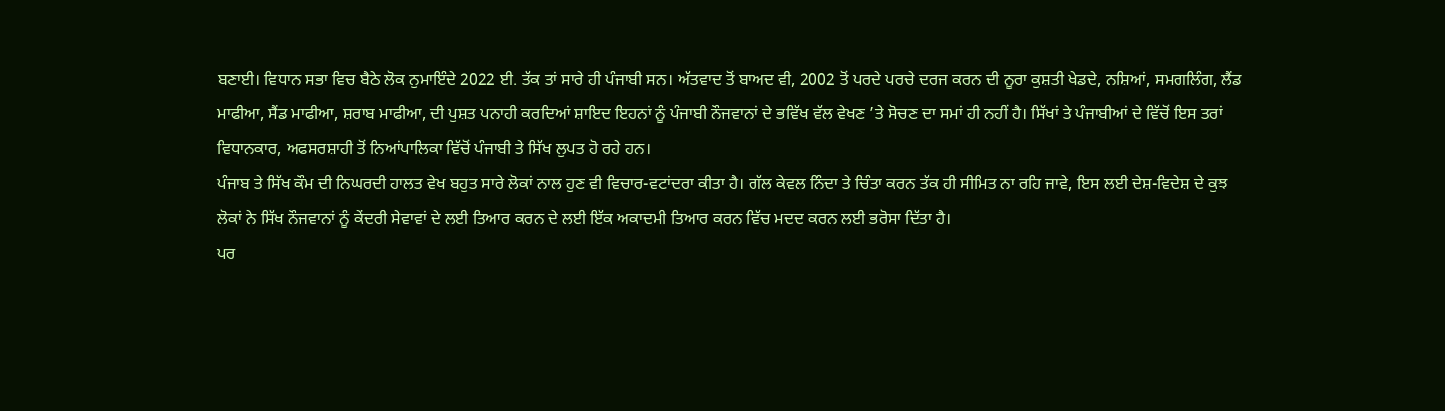ਬਣਾਈ। ਵਿਧਾਨ ਸਭਾ ਵਿਚ ਬੈਠੇ ਲੋਕ ਨੁਮਾਇੰਦੇ 2022 ਈ. ਤੱਕ ਤਾਂ ਸਾਰੇ ਹੀ ਪੰਜਾਬੀ ਸਨ। ਅੱਤਵਾਦ ਤੋਂ ਬਾਅਦ ਵੀ, 2002 ਤੋਂ ਪਰਦੇ ਪਰਚੇ ਦਰਜ ਕਰਨ ਦੀ ਨੂਰਾ ਕੁਸ਼ਤੀ ਖੇਡਦੇ, ਨਸ਼ਿਆਂ, ਸਮਗਲਿੰਗ, ਲੈਂਡ ਮਾਫੀਆ, ਸੈਂਡ ਮਾਫੀਆ, ਸ਼ਰਾਬ ਮਾਫੀਆ, ਦੀ ਪੁਸ਼ਤ ਪਨਾਹੀ ਕਰਦਿਆਂ ਸ਼ਾਇਦ ਇਹਨਾਂ ਨੂੰ ਪੰਜਾਬੀ ਨੌਜਵਾਨਾਂ ਦੇ ਭਵਿੱਖ ਵੱਲ ਵੇਖਣ ’ਤੇ ਸੋਚਣ ਦਾ ਸਮਾਂ ਹੀ ਨਹੀਂ ਹੈ। ਸਿੱਖਾਂ ਤੇ ਪੰਜਾਬੀਆਂ ਦੇ ਵਿੱਚੋਂ ਇਸ ਤਰਾਂ ਵਿਧਾਨਕਾਰ, ਅਫਸਰਸ਼ਾਹੀ ਤੋਂ ਨਿਆਂਪਾਲਿਕਾ ਵਿੱਚੋਂ ਪੰਜਾਬੀ ਤੇ ਸਿੱਖ ਲੁਪਤ ਹੋ ਰਹੇ ਹਨ।
ਪੰਜਾਬ ਤੇ ਸਿੱਖ ਕੌਮ ਦੀ ਨਿਘਰਦੀ ਹਾਲਤ ਵੇਖ ਬਹੁਤ ਸਾਰੇ ਲੋਕਾਂ ਨਾਲ ਹੁਣ ਵੀ ਵਿਚਾਰ-ਵਟਾਂਦਰਾ ਕੀਤਾ ਹੈ। ਗੱਲ ਕੇਵਲ ਨਿੰਦਾ ਤੇ ਚਿੰਤਾ ਕਰਨ ਤੱਕ ਹੀ ਸੀਮਿਤ ਨਾ ਰਹਿ ਜਾਵੇ, ਇਸ ਲਈ ਦੇਸ਼-ਵਿਦੇਸ਼ ਦੇ ਕੁਝ ਲੋਕਾਂ ਨੇ ਸਿੱਖ ਨੌਜਵਾਨਾਂ ਨੂੰ ਕੇਂਦਰੀ ਸੇਵਾਵਾਂ ਦੇ ਲਈ ਤਿਆਰ ਕਰਨ ਦੇ ਲਈ ਇੱਕ ਅਕਾਦਮੀ ਤਿਆਰ ਕਰਨ ਵਿੱਚ ਮਦਦ ਕਰਨ ਲਈ ਭਰੋਸਾ ਦਿੱਤਾ ਹੈ।
ਪਰ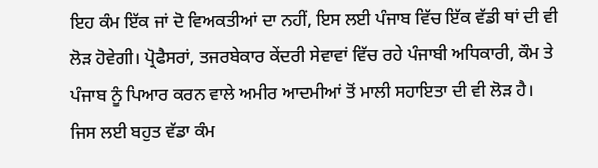ਇਹ ਕੰਮ ਇੱਕ ਜਾਂ ਦੋ ਵਿਅਕਤੀਆਂ ਦਾ ਨਹੀਂ, ਇਸ ਲਈ ਪੰਜਾਬ ਵਿੱਚ ਇੱਕ ਵੱਡੀ ਥਾਂ ਦੀ ਵੀ ਲੋੜ ਹੋਵੇਗੀ। ਪ੍ਰੋਫੈਸਰਾਂ, ਤਜਰਬੇਕਾਰ ਕੇਂਦਰੀ ਸੇਵਾਵਾਂ ਵਿੱਚ ਰਹੇ ਪੰਜਾਬੀ ਅਧਿਕਾਰੀ, ਕੌਮ ਤੇ ਪੰਜਾਬ ਨੂੰ ਪਿਆਰ ਕਰਨ ਵਾਲੇ ਅਮੀਰ ਆਦਮੀਆਂ ਤੋਂ ਮਾਲੀ ਸਹਾਇਤਾ ਦੀ ਵੀ ਲੋੜ ਹੈ। ਜਿਸ ਲਈ ਬਹੁਤ ਵੱਡਾ ਕੰਮ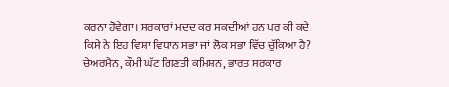ਕਰਨਾ ਹੋਵੇਗਾ। ਸਰਕਾਰਾਂ ਮਦਦ ਕਰ ਸਕਦੀਆਂ ਹਨ ਪਰ ਕੀ ਕਦੇ ਕਿਸੇ ਨੇ ਇਹ ਵਿਸ਼ਾ ਵਿਧਾਨ ਸਭਾ ਜਾਂ ਲੋਕ ਸਭਾ ਵਿੱਚ ਚੁੱਕਿਆ ਹੈ?
ਚੇਅਰਮੈਨ, ਕੌਮੀ ਘੱਟ ਗਿਣਤੀ ਕਮਿਸ਼ਨ, ਭਾਰਤ ਸਰਕਾਰ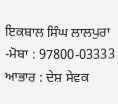ਇਕਬਾਲ ਸਿੰਘ ਲਾਲਪੁਰਾ
-ਮੋਬਾ : 97800-03333
ਆਭਾਰ : ਦੇਸ਼ ਸੇਵਕ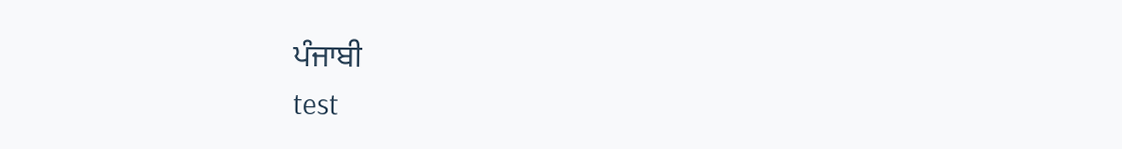ਪੰਜਾਬੀ
test